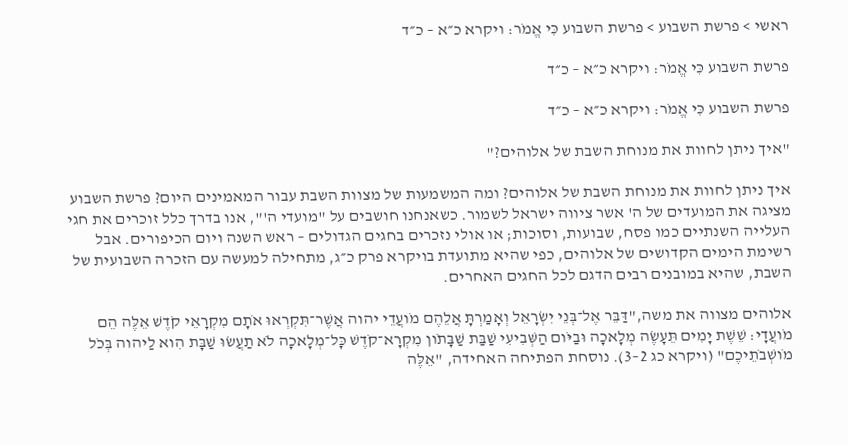ראשי > פרשת השבוע > פרשת השבוע כִּי אֱמֹר: ויקרא כ״א – כ״ד

פרשת השבוע כִּי אֱמֹר: ויקרא כ״א – כ״ד

פרשת השבוע כִּי אֱמֹר: ויקרא כ״א – כ״ד

"איך ניתן לחוות את מנוחת השבת של אלוהים?"

איך ניתן לחוות את מנוחת השבת של אלוהים? ומה המשמעות של מצוות השבת עבור המאמינים היום? פרשת השבוע מציגה את המועדים של ה' אשר ציווה ישראל לשמור. כשאנחנו חושבים על "מועדי ה'", אנו בדרך כלל זוכרים את חגי העלייה השנתיים כמו פסח, שבועות, וסוכות; או אולי נזכרים בחגים הגדולים – ראש השנה ויום הכיפורים. אבל רשימת הימים הקדושים של אלוהים, כפי שהיא מתועדת בויקרא פרק כ״ג, מתחילה למעשה עם הזכרה השבועית של השבת, שהיא במובנים רבים הדגם לכל החגים האחרים.

אלוהים מצווה את משה,"דַּבֵּר אֶל־בְּנֵי יִשְׂרָאֵל וְאָמַרְתָּ אֲלֵהֶם מֹועֲדֵי יהוה אֲשֶׁר־תִּקְרְאוּ אֹתָם מִקְרָאֵי קֹדֶשׁ אֵלֶּה הֵם מֹועֲדָי׃ שֵׁשֶׁת יָמִים תֵּעָשֶׂה מְלָאכָה וּבַיֹּום הַשְּׁבִיעִי שַׁבַּת שַׁבָּתֹון מִקְרָא־קֹדֶשׁ כָּל־מְלָאכָה לֹא תַעֲשׂוּ שַׁבָּת הִוא לַיהוה בְּכֹל מֹושְׁבֹתֵיכֶם" (ויקרא כג 2–3). נוסחת הפתיחה האחידה, "אֵלֶּה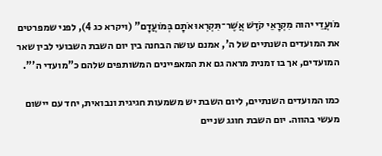מֹועֲדֵי יהוה מִקְרָאֵי קֹדֶשׁ אֲשֶׁר־תִּקְרְאוּ אֹתָם בְּמֹועֲדָם" (ויקרא כג 4), לפני שמפרטים את המועדים השנתיים של ה', אמנם עושה הבחנה בין יום השבת השבועי לבין שאר המועדים, אך בו זמנית מראה גם את המאפיינים המשותפים שלהם כ"מועדי ה'".

כמו המועדים השנתיים, ליום השבת יש משמעות חגיגית ונבואית, יחד עם יישום מעשי בהווה. יום השבת חוגג שניים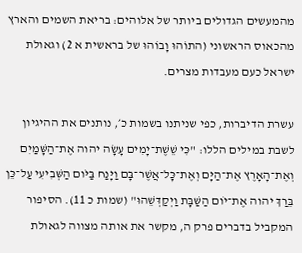מהמעשים הגדולים ביותר של אלוהים: בריאת השמים והארץ מהכאוס הראשוני (התוֹהוּ וָבוֹהוּ של בראשית א 2) וגאולת ישראל כעם מעבדות מצרים.

עשרת הדיברות, כפי שניתנו בשמות כ׳, נותנים את ההיגיון לשבת במילים הללו: "כִּי שֵׁשֶׁת־יָמִים עָשָׂה יהוה אֶת־הַשָּׁמַיִם וְאֶת־הָאָרֶץ אֶת־הַיָּם וְאֶת־כָּל־אֲשֶׁר־בָּם וַיָּנַח בַּיֹּום הַשְּׁבִיעִי עַל־כֵּן בֵּרַךְ יהוה אֶת־יֹום הַשַּׁבָּת וַיְקַדְּשֵׁהוּ" (שמות כ 11). הסיפור המקביל בדברים פרק ה, מקשר את אותה מצווה לגאולת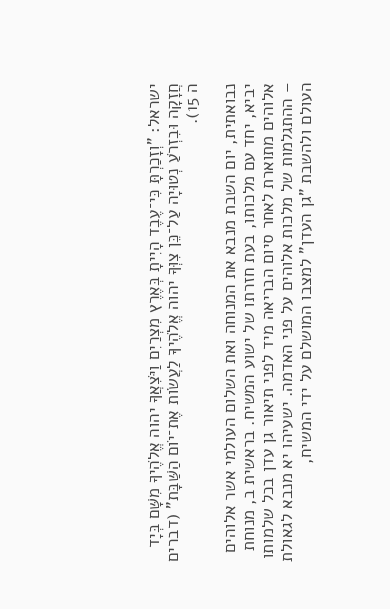ישראל: "וְזָכַרְתָּ כִּי־עֶבֶד הָיִיתָ בְּאֶרֶץ מִצְרַיִם וַיֹּצִאֲךָ יהוה אֱלֹהֶיךָ מִשָּׁם בְּיָד חֲזָקָה וּבִזְרֹעַ נְטוּיָה עַל־כֵּן צִוְּךָ יהוה אֱלֹהֶיךָ לַעֲשֹׂות אֶת־יֹום הַשַּׁבָּת" (דברים ה 15).

נבואתית, יום השבת מנבא את המנוחה ואת השלום העולמי אשר אלוהים יביא, יחד עם מלכותו, בעת חזרתו של ישוע המשיח. בראשית ב, מנוחת אלוהים מתוארת לאחר סיום הבריאה מיד לפני תיאור גן עדן בכל שלמותו – ההתגלמות של מלכות אלוהים על פני האדמה. ישעיהו יא מנבא לגאולת העולם ולהשבת "גן העדן" למצבו המושלם על ידי המשיח,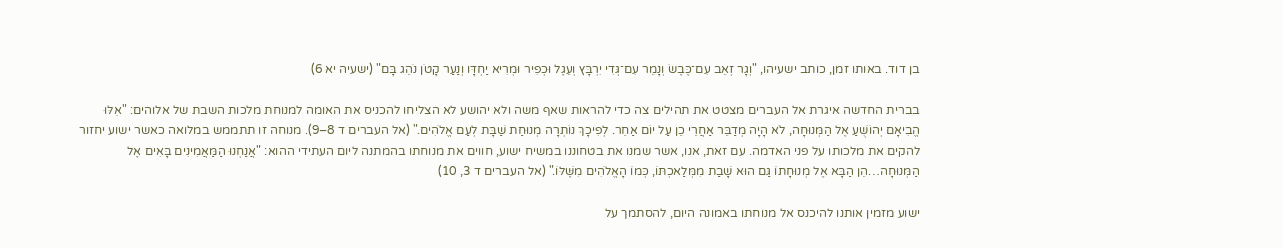בן דוד. באותו זמן, כותב ישעיהו, "וְגָר זְאֵב עִם־כֶּבֶשׂ וְנָמֵר עִם־גְּדִי יִרְבָּץ וְעֵגֶל וּכְפִיר וּמְרִיא יַחְדָּו וְנַעַר קָטֹן נֹהֵג בָּם" (ישעיה יא 6)

בברית החדשה איגרת אל העברים מצטט את תהילים צה כדי להראות שאף משה ולא יהושע לא הצליחו להכניס את האומה למנוחת מלכות השבת של אלוהים: "אִלּוּ הֱבִיאָם יְהוֹשֻׁעַ אֶל הַמְּנוּחָה, לֹא הָיָה מְדַבֵּר אַחֲרֵי כֵן עַל יוֹם אַחֵר. לְפִיכָךְ נוֹתְרָה מְנוּחַת שַׁבָּת לְעַם אֱלֹהִים." (אל העברים ד 8–9). מנוחה זו תתממש במלואה כאשר ישוע יחזור להקים את מלכותו על פני האדמה. עם זאת, אנו, אשר שמנו את בטחוננו במשיח ישוע, חווים את מנוחתו בהמתנה ליום העתידי ההוא: "אֲנַחְנוּ הַמַּאֲמִינִים בָּאִים אֶל הַמְּנוּחָה…הֵן הַבָּא אֶל מְנוּחָתוֹ גַּם הוּא שָׁבַת מִמְּלַאכְתּוֹ, כְּמוֹ הָאֱלֹהִים מִשֶּׁלּוֹ." (אל העברים ד 3, 10)

ישוע מזמין אותנו להיכנס אל מנוחתו באמונה היום, להסתמך על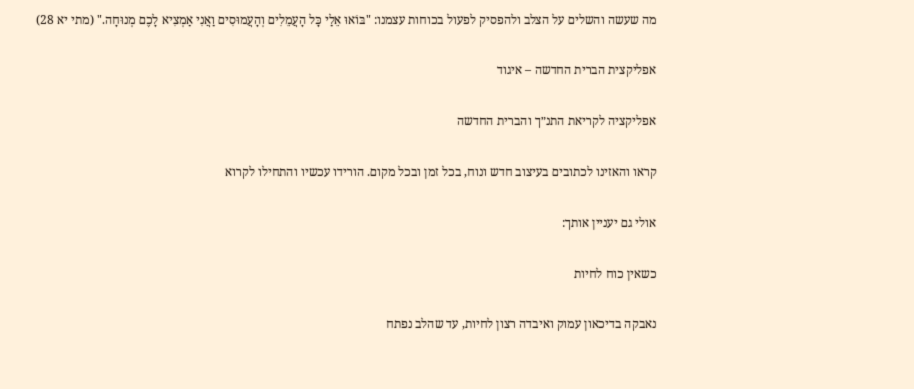מה שעשה והשלים על הצלב ולהפסיק לפעול בכוחות עצמנו: "בּוֹאוּ אֵלַי כָּל הָעֲמֵלִים וְהָעֲמוּסִים וַאֲנִי אַמְצִיא לָכֶם מְנוּחָה." (מתי יא 28)

אפליקצית הברית החדשה – איגוד

אפליקציה לקריאת התנ״ך והברית החדשה

קראו והאזינו לכתובים בעיצוב חדש ונוח, בכל זמן ובכל מקום. הורידו עכשיו והתחילו לקרוא

אולי גם יעניין אותך:

כשאין כוח לחיות

נאבקה בדיכאון עמוק ואיבדה רצון לחיות, עד שהלב נפתח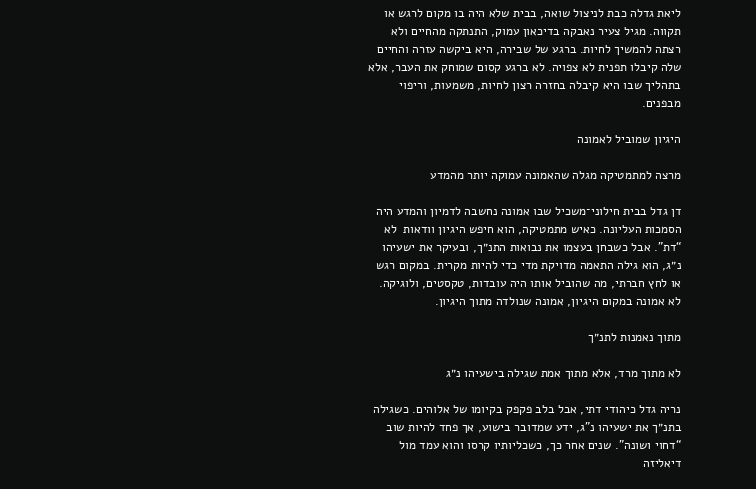ליאת גדלה כבת לניצול שואה, בבית שלא היה בו מקום לרגש או תקווה. מגיל צעיר נאבקה בדיכאון עמוק, התנתקה מהחיים ולא רצתה להמשיך לחיות. ברגע של שבירה, היא ביקשה עזרה והחיים שלה קיבלו תפנית לא צפויה. לא ברגע קסום שמוחק את העבר, אלא בתהליך שבו היא קיבלה בחזרה רצון לחיות, משמעות, וריפוי מבפנים.

היגיון שמוביל לאמונה

מרצה למתמטיקה מגלה שהאמונה עמוקה יותר מהמדע

דן גדל בבית חילוני־משכיל שבו אמונה נחשבה לדמיון והמדע היה הסמכות העליונה. כאיש מתמטיקה, הוא חיפש היגיון וודאות  לא “דת”. אבל כשבחן בעצמו את נבואות התנ״ך, ובעיקר את ישעיהו נ״ג, הוא גילה התאמה מדויקת מדי כדי להיות מקרית. במקום רגש או לחץ חברתי, מה שהוביל אותו היה עובדות, טקסטים, ולוגיקה. לא אמונה במקום היגיון, אמונה שנולדה מתוך היגיון.

מתוך נאמנות לתנ״ך

לא מתוך מרד, אלא מתוך אמת שגילה בישעיהו נ״ג

נריה גדל כיהודי דתי, אבל בלב פקפק בקיומו של אלוהים. כשגילה בתנ״ך את ישעיהו נ"ג, ידע שמדובר בישוע, אך פחד להיות שוב “דחוי ושונה”. שנים אחר כך, כשכליותיו קרסו והוא עמד מול דיאליזה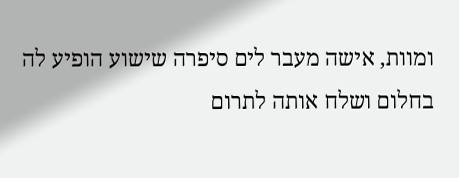ומוות, אישה מעבר לים סיפרה שישוע הופיע לה בחלום ושלח אותה לתרום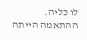לו כליה. ההתאמה הייתה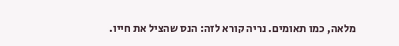מלאה, כמו תאומים. נריה קורא לזה: הנס שהציל את חייו.